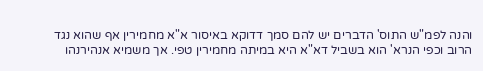והנה לפמ"ש התוס' הדברים יש להם סמך דדוקא באיסור א"א מחמירין אף שהוא נגד הרוב וכפי הנרא' הוא בשביל דא"א היא במיתה מחמירין טפי. אך משמיא אנהירנהו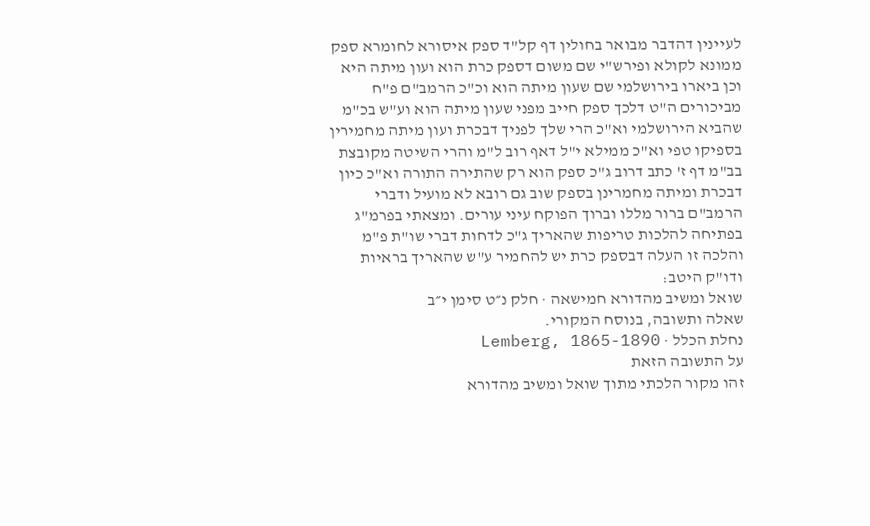לעיינין דהדבר מבואר בחולין דף קל"ד ספק איסורא לחומרא ספק ממונא לקולא ופירש"י שם משום דספק כרת הוא ועון מיתה היא וכן ביארו בירושלמי שם שעון מיתה הוא וכ"כ הרמב"ם פ"ח מביכורים ה"ט דלכך ספק חייב מפני שעון מיתה הוא וע"ש בכ"מ שהביא הירושלמי וא"כ הרי שלך לפניך דבכרת ועון מיתה מחמירין בספיקו טפי וא"כ ממילא י"ל דאף רוב ל"מ והרי השיטה מקובצת בב"מ דף ז' כתב דרוב ג"כ ספק הוא רק שהתירה התורה וא"כ כיון דבכרת ומיתה מחמרינן בספק שוב גם רובא לא מועיל ודברי הרמב"ם ברור מללו וברוך הפוקח עיני עורים. ומצאתי בפרמ"ג בפתיחה להלכות טריפות שהאריך ג"כ לדחות דברי שו"ת פ"מ והלכה זו העלה דבספק כרת יש להחמיר ע"ש שהאריך בראיות ודו"ק היטב:
שואל ומשיב מהדורא חמישאה · חלק נ״ט סימן י״ב
שאלה ותשובה, בנוסח המקורי.
נחלת הכלל · Lemberg, 1865-1890
על התשובה הזאת
זהו מקור הלכתי מתוך שואל ומשיב מהדורא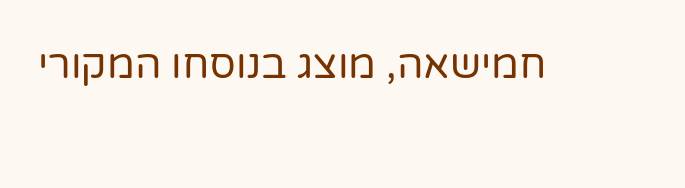חמישאה, מוצג בנוסחו המקורי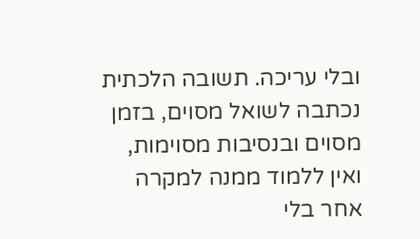ובלי עריכה. תשובה הלכתית נכתבה לשואל מסוים, בזמן מסוים ובנסיבות מסוימות, ואין ללמוד ממנה למקרה אחר בלי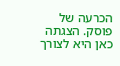הכרעה של פוסק. הצגתה כאן היא לצורך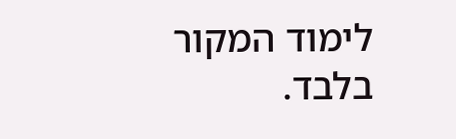לימוד המקור בלבד.